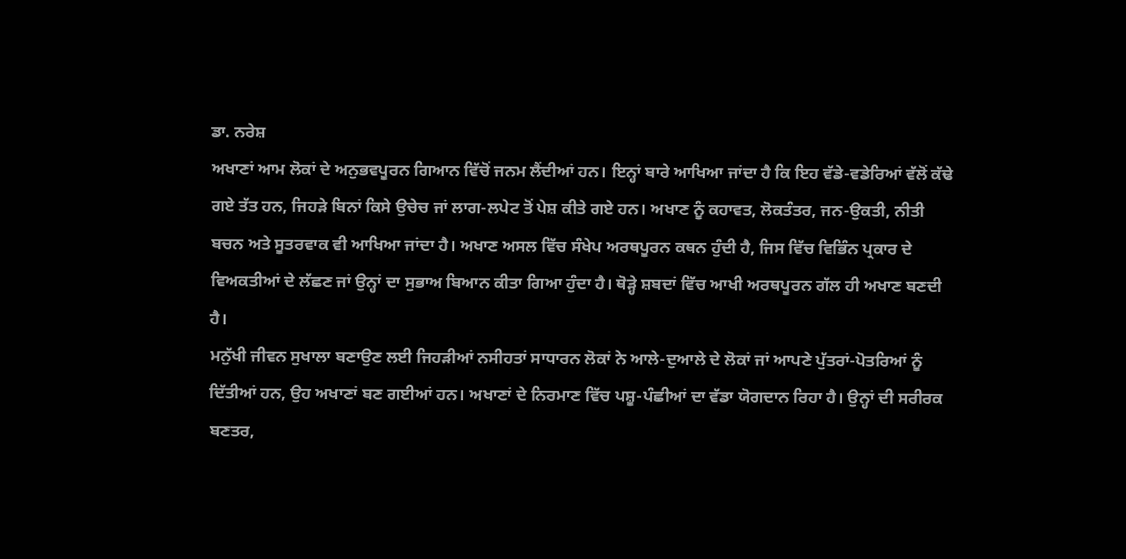ਡਾ. ਨਰੇਸ਼
ਅਖਾਣਾਂ ਆਮ ਲੋਕਾਂ ਦੇ ਅਨੁਭਵਪੂਰਨ ਗਿਆਨ ਵਿੱਚੋਂ ਜਨਮ ਲੈਂਦੀਆਂ ਹਨ। ਇਨ੍ਹਾਂ ਬਾਰੇ ਆਖਿਆ ਜਾਂਦਾ ਹੈ ਕਿ ਇਹ ਵੱਡੇ-ਵਡੇਰਿਆਂ ਵੱਲੋਂ ਕੱਢੇ ਗਏ ਤੱਤ ਹਨ, ਜਿਹੜੇ ਬਿਨਾਂ ਕਿਸੇ ਉਚੇਚ ਜਾਂ ਲਾਗ-ਲਪੇਟ ਤੋਂ ਪੇਸ਼ ਕੀਤੇ ਗਏ ਹਨ। ਅਖਾਣ ਨੂੰ ਕਹਾਵਤ, ਲੋਕਤੰਤਰ, ਜਨ-ਉਕਤੀ, ਨੀਤੀ ਬਚਨ ਅਤੇ ਸੂਤਰਵਾਕ ਵੀ ਆਖਿਆ ਜਾਂਦਾ ਹੈ। ਅਖਾਣ ਅਸਲ ਵਿੱਚ ਸੰਖੇਪ ਅਰਥਪੂਰਨ ਕਥਨ ਹੁੰਦੀ ਹੈ, ਜਿਸ ਵਿੱਚ ਵਿਭਿੰਨ ਪ੍ਰਕਾਰ ਦੇ ਵਿਅਕਤੀਆਂ ਦੇ ਲੱਛਣ ਜਾਂ ਉਨ੍ਹਾਂ ਦਾ ਸੁਭਾਅ ਬਿਆਨ ਕੀਤਾ ਗਿਆ ਹੁੰਦਾ ਹੈ। ਥੋੜ੍ਹੇ ਸ਼ਬਦਾਂ ਵਿੱਚ ਆਖੀ ਅਰਥਪੂਰਨ ਗੱਲ ਹੀ ਅਖਾਣ ਬਣਦੀ ਹੈ।
ਮਨੁੱਖੀ ਜੀਵਨ ਸੁਖਾਲਾ ਬਣਾਉਣ ਲਈ ਜਿਹੜੀਆਂ ਨਸੀਹਤਾਂ ਸਾਧਾਰਨ ਲੋਕਾਂ ਨੇ ਆਲੇ-ਦੁਆਲੇ ਦੇ ਲੋਕਾਂ ਜਾਂ ਆਪਣੇ ਪੁੱਤਰਾਂ-ਪੋਤਰਿਆਂ ਨੂੰ ਦਿੱਤੀਆਂ ਹਨ, ਉਹ ਅਖਾਣਾਂ ਬਣ ਗਈਆਂ ਹਨ। ਅਖਾਣਾਂ ਦੇ ਨਿਰਮਾਣ ਵਿੱਚ ਪਸ਼ੂ-ਪੰਛੀਆਂ ਦਾ ਵੱਡਾ ਯੋਗਦਾਨ ਰਿਹਾ ਹੈ। ਉਨ੍ਹਾਂ ਦੀ ਸਰੀਰਕ ਬਣਤਰ,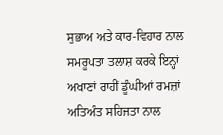ਸੁਭਾਅ ਅਤੇ ਕਾਰ-ਵਿਹਾਰ ਨਾਲ ਸਮਰੂਪਤਾ ਤਲਾਸ਼ ਕਰਕੇ ਇਨ੍ਹਾਂ ਅਖਾਣਾਂ ਰਾਹੀਂ ਡੂੰਘੀਆਂ ਰਮਜ਼ਾਂ ਅਤਿਅੰਤ ਸਹਿਜਤਾ ਨਾਲ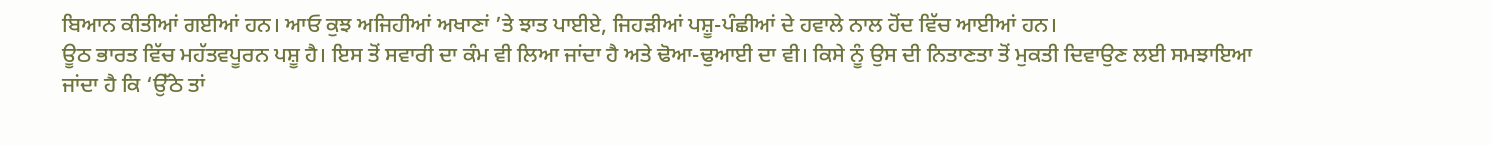ਬਿਆਨ ਕੀਤੀਆਂ ਗਈਆਂ ਹਨ। ਆਓ ਕੁਝ ਅਜਿਹੀਆਂ ਅਖਾਣਾਂ ’ਤੇ ਝਾਤ ਪਾਈਏ, ਜਿਹੜੀਆਂ ਪਸ਼ੂ-ਪੰਛੀਆਂ ਦੇ ਹਵਾਲੇ ਨਾਲ ਹੋਂਦ ਵਿੱਚ ਆਈਆਂ ਹਨ।
ਊਠ ਭਾਰਤ ਵਿੱਚ ਮਹੱਤਵਪੂਰਨ ਪਸ਼ੂ ਹੈ। ਇਸ ਤੋਂ ਸਵਾਰੀ ਦਾ ਕੰਮ ਵੀ ਲਿਆ ਜਾਂਦਾ ਹੈ ਅਤੇ ਢੋਆ-ਢੁਆਈ ਦਾ ਵੀ। ਕਿਸੇ ਨੂੰ ਉਸ ਦੀ ਨਿਤਾਣਤਾ ਤੋਂ ਮੁਕਤੀ ਦਿਵਾਉਣ ਲਈ ਸਮਝਾਇਆ ਜਾਂਦਾ ਹੈ ਕਿ ‘ਉੱਠੇ ਤਾਂ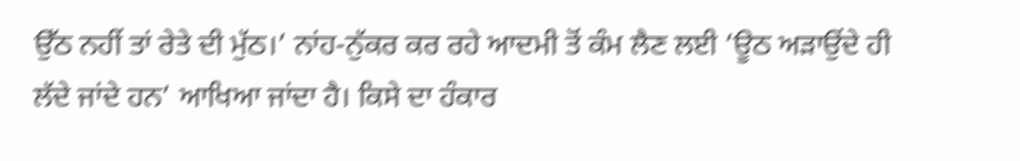ਉੱਠ ਨਹੀਂ ਤਾਂ ਰੇਤੇ ਦੀ ਮੁੱਠ।’ ਨਾਂਹ-ਨੁੱਕਰ ਕਰ ਰਹੇ ਆਦਮੀ ਤੋਂ ਕੰਮ ਲੈਣ ਲਈ ‘ਊਠ ਅੜਾਉਂਦੇ ਹੀ ਲੱਦੇ ਜਾਂਦੇ ਹਨ’ ਆਖਿਆ ਜਾਂਦਾ ਹੈ। ਕਿਸੇ ਦਾ ਹੰਕਾਰ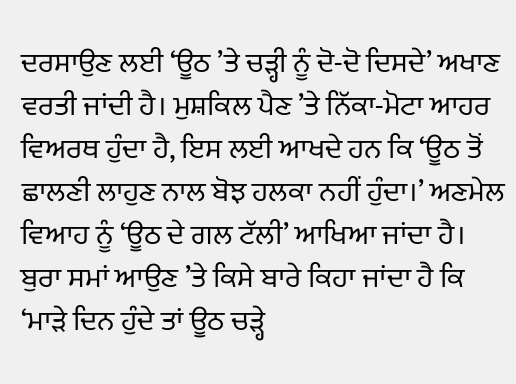ਦਰਸਾਉਣ ਲਈ ‘ਊਠ ’ਤੇ ਚੜ੍ਹੀ ਨੂੰ ਦੋ-ਦੋ ਦਿਸਦੇ’ ਅਖਾਣ ਵਰਤੀ ਜਾਂਦੀ ਹੈ। ਮੁਸ਼ਕਿਲ ਪੈਣ ’ਤੇ ਨਿੱਕਾ-ਮੋਟਾ ਆਹਰ ਵਿਅਰਥ ਹੁੰਦਾ ਹੈ, ਇਸ ਲਈ ਆਖਦੇ ਹਨ ਕਿ ‘ਊਠ ਤੋਂ ਛਾਲਣੀ ਲਾਹੁਣ ਨਾਲ ਬੋਝ ਹਲਕਾ ਨਹੀਂ ਹੁੰਦਾ।’ ਅਣਮੇਲ ਵਿਆਹ ਨੂੰ ‘ਊਠ ਦੇ ਗਲ ਟੱਲੀ’ ਆਖਿਆ ਜਾਂਦਾ ਹੈ। ਬੁਰਾ ਸਮਾਂ ਆਉਣ ’ਤੇ ਕਿਸੇ ਬਾਰੇ ਕਿਹਾ ਜਾਂਦਾ ਹੈ ਕਿ ‘ਮਾੜੇ ਦਿਨ ਹੁੰਦੇ ਤਾਂ ਊਠ ਚੜ੍ਹੇ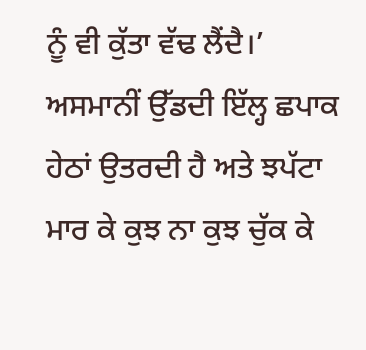ਨੂੰ ਵੀ ਕੁੱਤਾ ਵੱਢ ਲੈਂਦੈ।’ ਅਸਮਾਨੀਂ ਉੱਡਦੀ ਇੱਲ੍ਹ ਛਪਾਕ ਹੇਠਾਂ ਉਤਰਦੀ ਹੈ ਅਤੇ ਝਪੱਟਾ ਮਾਰ ਕੇ ਕੁਝ ਨਾ ਕੁਝ ਚੁੱਕ ਕੇ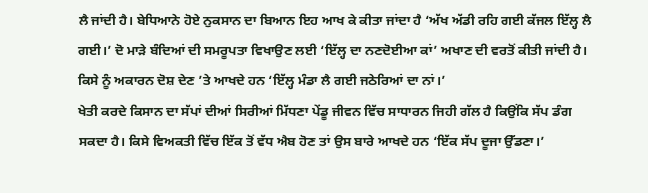ਲੈ ਜਾਂਦੀ ਹੈ। ਬੇਧਿਆਨੇ ਹੋਏ ਨੁਕਸਾਨ ਦਾ ਬਿਆਨ ਇਹ ਆਖ ਕੇ ਕੀਤਾ ਜਾਂਦਾ ਹੈ ‘ਅੱਖ ਅੱਡੀ ਰਹਿ ਗਈ ਕੱਜਲ ਇੱਲ੍ਹ ਲੈ ਗਈ।’ ਦੋ ਮਾੜੇ ਬੰਦਿਆਂ ਦੀ ਸਮਰੂਪਤਾ ਵਿਖਾਉਣ ਲਈ ‘ਇੱਲ੍ਹ ਦਾ ਨਣਦੋਈਆ ਕਾਂ’ ਅਖਾਣ ਦੀ ਵਰਤੋਂ ਕੀਤੀ ਜਾਂਦੀ ਹੈ। ਕਿਸੇ ਨੂੰ ਅਕਾਰਨ ਦੋਸ਼ ਦੇਣ ’ਤੇ ਆਖਦੇ ਹਨ ‘ਇੱਲ੍ਹ ਮੰਡਾ ਲੈ ਗਈ ਜਠੇਰਿਆਂ ਦਾ ਨਾਂ।’
ਖੇਤੀ ਕਰਦੇ ਕਿਸਾਨ ਦਾ ਸੱਪਾਂ ਦੀਆਂ ਸਿਰੀਆਂ ਮਿੱਧਣਾ ਪੇਂਡੂ ਜੀਵਨ ਵਿੱਚ ਸਾਧਾਰਨ ਜਿਹੀ ਗੱਲ ਹੈ ਕਿਉਂਕਿ ਸੱਪ ਡੰਗ ਸਕਦਾ ਹੈ। ਕਿਸੇ ਵਿਅਕਤੀ ਵਿੱਚ ਇੱਕ ਤੋਂ ਵੱਧ ਐਬ ਹੋਣ ਤਾਂ ਉਸ ਬਾਰੇ ਆਖਦੇ ਹਨ ‘ਇੱਕ ਸੱਪ ਦੂਜਾ ਉੱਡਣਾ।’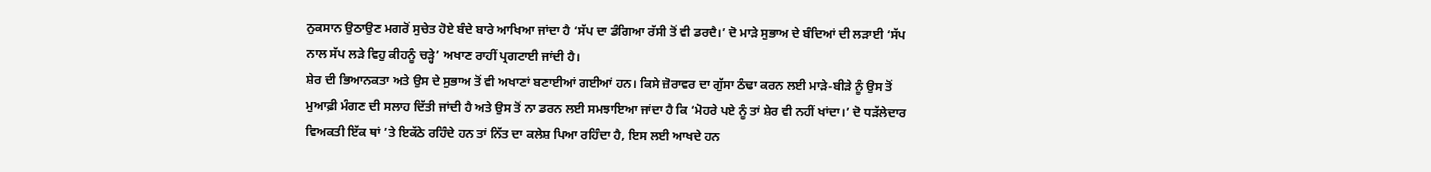ਨੁਕਸਾਨ ਉਠਾਉਣ ਮਗਰੋਂ ਸੁਚੇਤ ਹੋਏ ਬੰਦੇ ਬਾਰੇ ਆਖਿਆ ਜਾਂਦਾ ਹੈ ‘ਸੱਪ ਦਾ ਡੰਗਿਆ ਰੱਸੀ ਤੋਂ ਵੀ ਡਰਦੈ।’ ਦੋ ਮਾੜੇ ਸੁਭਾਅ ਦੇ ਬੰਦਿਆਂ ਦੀ ਲੜਾਈ ‘ਸੱਪ ਨਾਲ ਸੱਪ ਲੜੇ ਵਿਹੁ ਕੀਹਨੂੰ ਚੜ੍ਹੇ’ ਅਖਾਣ ਰਾਹੀਂ ਪ੍ਰਗਟਾਈ ਜਾਂਦੀ ਹੈ।
ਸ਼ੇਰ ਦੀ ਭਿਆਨਕਤਾ ਅਤੇ ਉਸ ਦੇ ਸੁਭਾਅ ਤੋਂ ਵੀ ਅਖਾਣਾਂ ਬਣਾਈਆਂ ਗਈਆਂ ਹਨ। ਕਿਸੇ ਜ਼ੋਰਾਵਰ ਦਾ ਗੁੱਸਾ ਠੰਢਾ ਕਰਨ ਲਈ ਮਾੜੇ-ਬੀੜੇ ਨੂੰ ਉਸ ਤੋਂ ਮੁਆਫ਼ੀ ਮੰਗਣ ਦੀ ਸਲਾਹ ਦਿੱਤੀ ਜਾਂਦੀ ਹੈ ਅਤੇ ਉਸ ਤੋਂ ਨਾ ਡਰਨ ਲਈ ਸਮਝਾਇਆ ਜਾਂਦਾ ਹੈ ਕਿ ‘ਮੋਹਰੇ ਪਏ ਨੂੰ ਤਾਂ ਸ਼ੇਰ ਵੀ ਨਹੀਂ ਖਾਂਦਾ।’ ਦੋ ਧੜੱਲੇਦਾਰ ਵਿਅਕਤੀ ਇੱਕ ਥਾਂ ’ਤੇ ਇਕੱਠੇ ਰਹਿੰਦੇ ਹਨ ਤਾਂ ਨਿੱਤ ਦਾ ਕਲੇਸ਼ ਪਿਆ ਰਹਿੰਦਾ ਹੈ, ਇਸ ਲਈ ਆਖਦੇ ਹਨ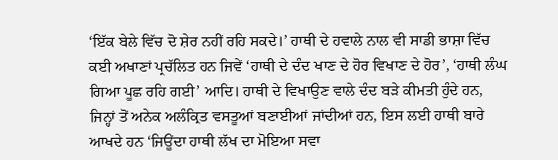‘ਇੱਕ ਬੇਲੇ ਵਿੱਚ ਦੋ ਸ਼ੇਰ ਨਹੀਂ ਰਹਿ ਸਕਦੇ।’ ਹਾਥੀ ਦੇ ਹਵਾਲੇ ਨਾਲ ਵੀ ਸਾਡੀ ਭਾਸ਼ਾ ਵਿੱਚ ਕਈ ਅਖਾਣਾਂ ਪ੍ਰਚੱਲਿਤ ਹਨ ਜਿਵੇਂ ‘ਹਾਥੀ ਦੇ ਦੰਦ ਖਾਣ ਦੇ ਹੋਰ ਵਿਖਾਣ ਦੇ ਹੋਰ’, ‘ਹਾਥੀ ਲੰਘ ਗਿਆ ਪੂਛ ਰਹਿ ਗਈ’ ਆਦਿ। ਹਾਥੀ ਦੇ ਵਿਖਾਉਣ ਵਾਲੇ ਦੰਦ ਬੜੇ ਕੀਮਤੀ ਹੁੰਦੇ ਹਨ, ਜਿਨ੍ਹਾਂ ਤੋਂ ਅਨੇਕ ਅਲੰਕ੍ਰਿਤ ਵਸਤੂਆਂ ਬਣਾਈਆਂ ਜਾਂਦੀਆਂ ਹਨ, ਇਸ ਲਈ ਹਾਥੀ ਬਾਰੇ ਆਖਦੇ ਹਨ ‘ਜਿਊਂਦਾ ਹਾਥੀ ਲੱਖ ਦਾ ਮੋਇਆ ਸਵਾ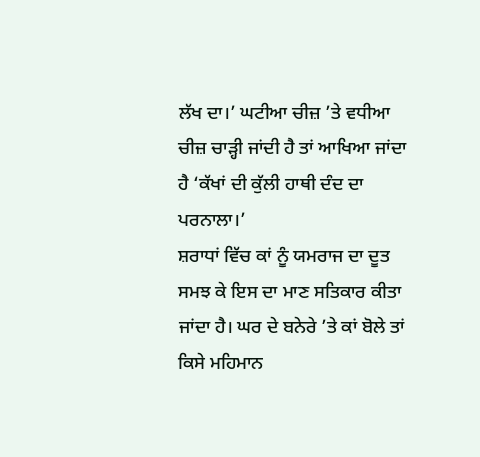ਲੱਖ ਦਾ।’ ਘਟੀਆ ਚੀਜ਼ ’ਤੇ ਵਧੀਆ ਚੀਜ਼ ਚਾੜ੍ਹੀ ਜਾਂਦੀ ਹੈ ਤਾਂ ਆਖਿਆ ਜਾਂਦਾ ਹੈ ‘ਕੱਖਾਂ ਦੀ ਕੁੱਲੀ ਹਾਥੀ ਦੰਦ ਦਾ ਪਰਨਾਲਾ।’
ਸ਼ਰਾਧਾਂ ਵਿੱਚ ਕਾਂ ਨੂੰ ਯਮਰਾਜ ਦਾ ਦੂਤ ਸਮਝ ਕੇ ਇਸ ਦਾ ਮਾਣ ਸਤਿਕਾਰ ਕੀਤਾ ਜਾਂਦਾ ਹੈ। ਘਰ ਦੇ ਬਨੇਰੇ ’ਤੇ ਕਾਂ ਬੋਲੇ ਤਾਂ ਕਿਸੇ ਮਹਿਮਾਨ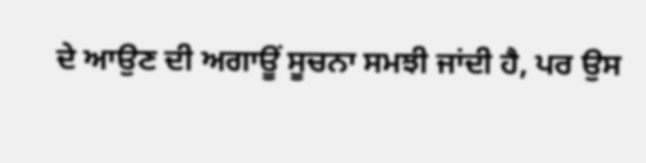ਦੇ ਆਉਣ ਦੀ ਅਗਾਊਂ ਸੂਚਨਾ ਸਮਝੀ ਜਾਂਦੀ ਹੈ, ਪਰ ਉਸ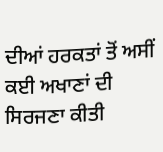ਦੀਆਂ ਹਰਕਤਾਂ ਤੋਂ ਅਸੀਂ ਕਈ ਅਖਾਣਾਂ ਦੀ ਸਿਰਜਣਾ ਕੀਤੀ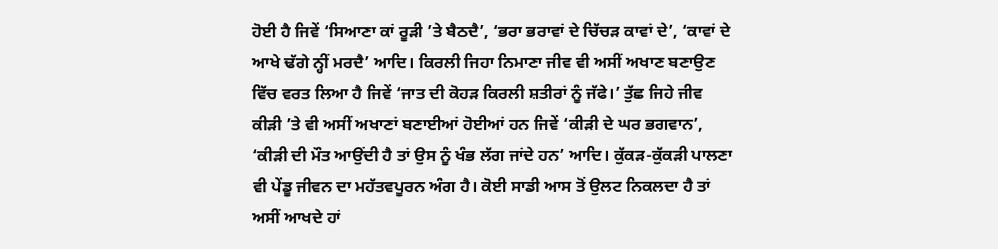ਹੋਈ ਹੈ ਜਿਵੇਂ ‘ਸਿਆਣਾ ਕਾਂ ਰੂੜੀ ’ਤੇ ਬੈਠਦੈ’, ‘ਭਰਾ ਭਰਾਵਾਂ ਦੇ ਚਿੱਚੜ ਕਾਵਾਂ ਦੇ’, ‘ਕਾਵਾਂ ਦੇ ਆਖੇ ਢੱਗੇ ਨ੍ਹੀਂ ਮਰਦੈ’ ਆਦਿ। ਕਿਰਲੀ ਜਿਹਾ ਨਿਮਾਣਾ ਜੀਵ ਵੀ ਅਸੀਂ ਅਖਾਣ ਬਣਾਉਣ ਵਿੱਚ ਵਰਤ ਲਿਆ ਹੈ ਜਿਵੇਂ ‘ਜਾਤ ਦੀ ਕੋਹੜ ਕਿਰਲੀ ਸ਼ਤੀਰਾਂ ਨੂੰ ਜੱਫੇ।’ ਤੁੱਛ ਜਿਹੇ ਜੀਵ ਕੀੜੀ ’ਤੇ ਵੀ ਅਸੀਂ ਅਖਾਣਾਂ ਬਣਾਈਆਂ ਹੋਈਆਂ ਹਨ ਜਿਵੇਂ ‘ਕੀੜੀ ਦੇ ਘਰ ਭਗਵਾਨ’, ‘ਕੀੜੀ ਦੀ ਮੌਤ ਆਉਂਦੀ ਹੈ ਤਾਂ ਉਸ ਨੂੰ ਖੰਭ ਲੱਗ ਜਾਂਦੇ ਹਨ’ ਆਦਿ। ਕੁੱਕੜ-ਕੁੱਕੜੀ ਪਾਲਣਾ ਵੀ ਪੇਂਡੂ ਜੀਵਨ ਦਾ ਮਹੱਤਵਪੂਰਨ ਅੰਗ ਹੈ। ਕੋਈ ਸਾਡੀ ਆਸ ਤੋਂ ਉਲਟ ਨਿਕਲਦਾ ਹੈ ਤਾਂ ਅਸੀਂ ਆਖਦੇ ਹਾਂ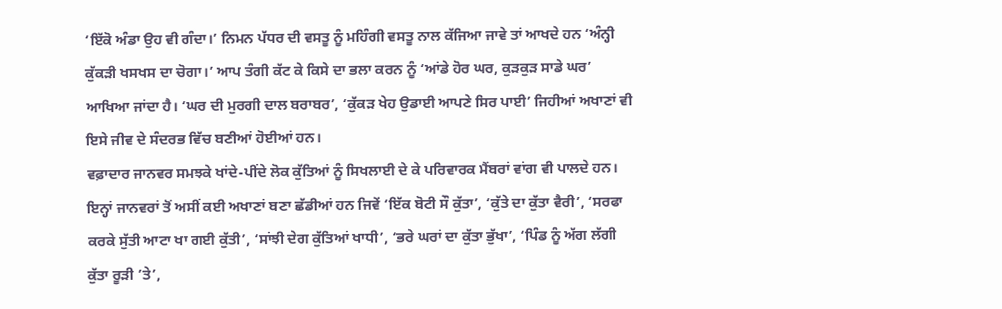‘ਇੱਕੋ ਅੰਡਾ ਉਹ ਵੀ ਗੰਦਾ।’ ਨਿਮਨ ਪੱਧਰ ਦੀ ਵਸਤੂ ਨੂੰ ਮਹਿੰਗੀ ਵਸਤੂ ਨਾਲ ਕੱਜਿਆ ਜਾਵੇ ਤਾਂ ਆਖਦੇ ਹਨ ‘ਅੰਨ੍ਹੀ ਕੁੱਕੜੀ ਖਸਖਸ ਦਾ ਚੋਗਾ।’ ਆਪ ਤੰਗੀ ਕੱਟ ਕੇ ਕਿਸੇ ਦਾ ਭਲਾ ਕਰਨ ਨੂੰ ‘ਆਂਡੇ ਹੋਰ ਘਰ, ਕੁੜਕੁੜ ਸਾਡੇ ਘਰ’ ਆਖਿਆ ਜਾਂਦਾ ਹੈ। ‘ਘਰ ਦੀ ਮੁਰਗੀ ਦਾਲ ਬਰਾਬਰ’, ‘ਕੁੱਕੜ ਖੇਹ ਉਡਾਈ ਆਪਣੇ ਸਿਰ ਪਾਈ’ ਜਿਹੀਆਂ ਅਖਾਣਾਂ ਵੀ ਇਸੇ ਜੀਵ ਦੇ ਸੰਦਰਭ ਵਿੱਚ ਬਣੀਆਂ ਹੋਈਆਂ ਹਨ।
ਵਫ਼ਾਦਾਰ ਜਾਨਵਰ ਸਮਝਕੇ ਖਾਂਦੇ-ਪੀਂਦੇ ਲੋਕ ਕੁੱਤਿਆਂ ਨੂੰ ਸਿਖਲਾਈ ਦੇ ਕੇ ਪਰਿਵਾਰਕ ਮੈਂਬਰਾਂ ਵਾਂਗ ਵੀ ਪਾਲਦੇ ਹਨ। ਇਨ੍ਹਾਂ ਜਾਨਵਰਾਂ ਤੋਂ ਅਸੀਂ ਕਈ ਅਖਾਣਾਂ ਬਣਾ ਛੱਡੀਆਂ ਹਨ ਜਿਵੇਂ ‘ਇੱਕ ਬੋਟੀ ਸੌ ਕੁੱਤਾ’, ‘ਕੁੱਤੇ ਦਾ ਕੁੱਤਾ ਵੈਰੀ’, ‘ਸਰਫਾ ਕਰਕੇ ਸੁੱਤੀ ਆਟਾ ਖਾ ਗਈ ਕੁੱਤੀ’, ‘ਸਾਂਝੀ ਦੇਗ ਕੁੱਤਿਆਂ ਖਾਧੀ’, ‘ਭਰੇ ਘਰਾਂ ਦਾ ਕੁੱਤਾ ਭੁੱਖਾ’, ‘ਪਿੰਡ ਨੂੰ ਅੱਗ ਲੱਗੀ ਕੁੱਤਾ ਰੂੜੀ ’ਤੇ’,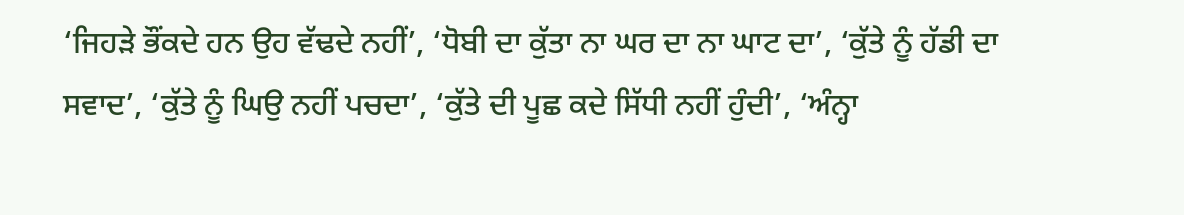‘ਜਿਹੜੇ ਭੌਂਕਦੇ ਹਨ ਉਹ ਵੱਢਦੇ ਨਹੀਂ’, ‘ਧੋਬੀ ਦਾ ਕੁੱਤਾ ਨਾ ਘਰ ਦਾ ਨਾ ਘਾਟ ਦਾ’, ‘ਕੁੱਤੇ ਨੂੰ ਹੱਡੀ ਦਾ ਸਵਾਦ’, ‘ਕੁੱਤੇ ਨੂੰ ਘਿਉ ਨਹੀਂ ਪਚਦਾ’, ‘ਕੁੱਤੇ ਦੀ ਪੂਛ ਕਦੇ ਸਿੱਧੀ ਨਹੀਂ ਹੁੰਦੀ’, ‘ਅੰਨ੍ਹਾ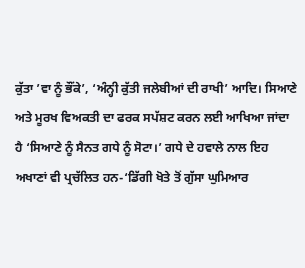ਕੁੱਤਾ ’ਵਾ ਨੂੰ ਭੌਂਕੇ’, ‘ਅੰਨ੍ਹੀ ਕੁੱਤੀ ਜਲੇਬੀਆਂ ਦੀ ਰਾਖੀ’ ਆਦਿ। ਸਿਆਣੇ ਅਤੇ ਮੂਰਖ ਵਿਅਕਤੀ ਦਾ ਫਰਕ ਸਪੱਸ਼ਟ ਕਰਨ ਲਈ ਆਖਿਆ ਜਾਂਦਾ ਹੈ ‘ਸਿਆਣੇ ਨੂੰ ਸੈਨਤ ਗਧੇ ਨੂੰ ਸੋਟਾ।’ ਗਧੇ ਦੇ ਹਵਾਲੇ ਨਾਲ ਇਹ ਅਖਾਣਾਂ ਵੀ ਪ੍ਰਚੱਲਿਤ ਹਨ-‘ਡਿੱਗੀ ਖੋਤੇ ਤੋਂ ਗੁੱਸਾ ਘੁਮਿਆਰ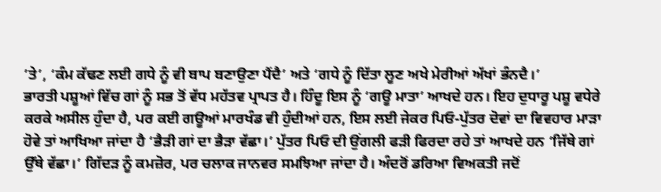’ਤੇ’, ‘ਕੰਮ ਕੱਢਣ ਲਈ ਗਧੇ ਨੂੰ ਵੀ ਬਾਪ ਬਣਾਉਣਾ ਪੈਂਦੈ’ ਅਤੇ ‘ਗਧੇ ਨੂੰ ਦਿੱਤਾ ਲੂਣ ਅਖੇ ਮੇਰੀਆਂ ਅੱਖਾਂ ਭੰਨਦੈ।’
ਭਾਰਤੀ ਪਸ਼ੂਆਂ ਵਿੱਚ ਗਾਂ ਨੂੰ ਸਭ ਤੋਂ ਵੱਧ ਮਹੱਤਵ ਪ੍ਰਾਪਤ ਹੈ। ਹਿੰਦੂ ਇਸ ਨੂੰ ‘ਗਊ ਮਾਤਾ’ ਆਖਦੇ ਹਨ। ਇਹ ਦੁਧਾਰੂ ਪਸ਼ੂ ਵਧੇਰੇ ਕਰਕੇ ਅਸੀਲ ਹੁੰਦਾ ਹੈ, ਪਰ ਕਈ ਗਊਆਂ ਮਾਰਖੰਡ ਵੀ ਹੁੰਦੀਆਂ ਹਨ, ਇਸ ਲਈ ਜੇਕਰ ਪਿਓ-ਪੁੱਤਰ ਦੋਵਾਂ ਦਾ ਵਿਵਹਾਰ ਮਾੜਾ ਹੋਵੇ ਤਾਂ ਆਖਿਆ ਜਾਂਦਾ ਹੈ ‘ਭੈੜੀ ਗਾਂ ਦਾ ਭੈੜਾ ਵੱਛਾ।’ ਪੁੱਤਰ ਪਿਓ ਦੀ ਉਂਗਲੀ ਫੜੀ ਫਿਰਦਾ ਰਹੇ ਤਾਂ ਆਖਦੇ ਹਨ ‘ਜਿੱਥੇ ਗਾਂ ਉੱਥੇ ਵੱਛਾ।’ ਗਿੱਦੜ ਨੂੰ ਕਮਜ਼ੋਰ, ਪਰ ਚਲਾਕ ਜਾਨਵਰ ਸਮਝਿਆ ਜਾਂਦਾ ਹੈ। ਅੰਦਰੋਂ ਡਰਿਆ ਵਿਅਕਤੀ ਜਦੋਂ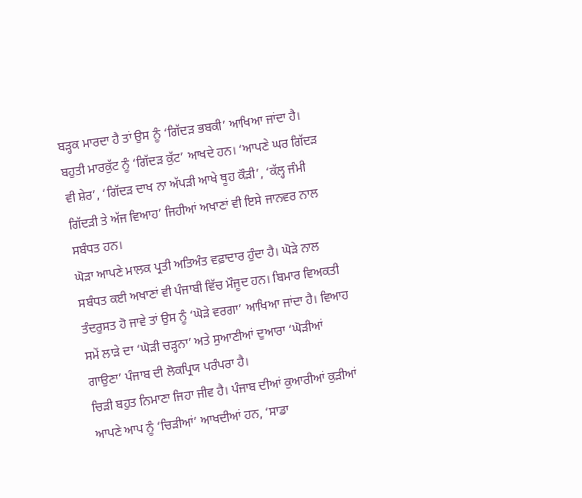ਬੜ੍ਹਕ ਮਾਰਦਾ ਹੈ ਤਾਂ ਉਸ ਨੂੰ ‘ਗਿੱਦੜ ਭਬਕੀ’ ਆਖਿਆ ਜਾਂਦਾ ਹੈ। ਬਹੁਤੀ ਮਾਰਕੁੱਟ ਨੂੰ ‘ਗਿੱਦੜ ਕੁੱਟ’ ਆਖਦੇ ਹਨ। ‘ਆਪਣੇ ਘਰ ਗਿੱਦੜ ਵੀ ਸ਼ੇਰ’, ‘ਗਿੱਦੜ ਦਾਖ ਨਾ ਅੱਪੜੀ ਆਖੇ ਥੂਹ ਕੌੜੀ’, ‘ਕੱਲ੍ਹ ਜੰਮੀ ਗਿੱਦੜੀ ਤੇ ਅੱਜ ਵਿਆਹ’ ਜਿਹੀਆਂ ਅਖਾਣਾਂ ਵੀ ਇਸੇ ਜਾਨਵਰ ਨਾਲ ਸਬੰਧਤ ਹਨ।
ਘੋੜਾ ਆਪਣੇ ਮਾਲਕ ਪ੍ਰਤੀ ਅਤਿਅੰਤ ਵਫ਼ਾਦਾਰ ਹੁੰਦਾ ਹੈ। ਘੋੜੇ ਨਾਲ ਸਬੰਧਤ ਕਈ ਅਖਾਣਾਂ ਵੀ ਪੰਜਾਬੀ ਵਿੱਚ ਮੌਜੂਦ ਹਨ। ਬਿਮਾਰ ਵਿਅਕਤੀ ਤੰਦਰੁਸਤ ਹੋ ਜਾਵੇ ਤਾਂ ਉਸ ਨੂੰ ‘ਘੋੜੇ ਵਰਗਾ’ ਆਖਿਆ ਜਾਂਦਾ ਹੈ। ਵਿਆਹ ਸਮੇਂ ਲਾੜੇ ਦਾ ‘ਘੋੜੀ ਚੜ੍ਹਨਾ’ ਅਤੇ ਸੁਆਣੀਆਂ ਦੁਆਰਾ ‘ਘੋੜੀਆਂ ਗਾਉਣਾ’ ਪੰਜਾਬ ਦੀ ਲੋਕਪ੍ਰਿਯ ਪਰੰਪਰਾ ਹੈ।
ਚਿੜੀ ਬਹੁਤ ਨਿਮਾਣਾ ਜਿਹਾ ਜੀਵ ਹੈ। ਪੰਜਾਬ ਦੀਆਂ ਕੁਆਰੀਆਂ ਕੁੜੀਆਂ ਆਪਣੇ ਆਪ ਨੂੰ ‘ਚਿੜੀਆਂ’ ਆਖਦੀਆਂ ਹਨ, ‘ਸਾਡਾ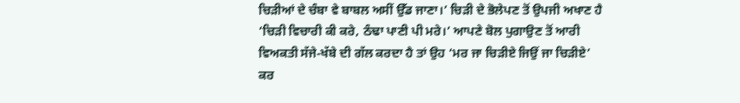ਚਿੜੀਆਂ ਦੇ ਚੰਬਾ ਵੇ ਬਾਬਲ ਅਸੀਂ ਉੱਡ ਜਾਣਾ।’ ਚਿੜੀ ਦੇ ਭੋਲੇਪਣ ਤੋਂ ਉਪਜੀ ਅਖਾਣ ਹੈ ‘ਚਿੜੀ ਵਿਚਾਰੀ ਕੀ ਕਰੇ, ਠੰਢਾ ਪਾਣੀ ਪੀ ਮਰੇ।’ ਆਪਣੇ ਬੋਲ ਪੁਗਾਉਣ ਤੋਂ ਆਰੀ ਵਿਅਕਤੀ ਸੱਜੇ-ਖੱਬੇ ਦੀ ਗੱਲ ਕਰਦਾ ਹੈ ਤਾਂ ਉਹ ‘ਮਰ ਜਾ ਚਿੜੀਏ ਜਿਉਂ ਜਾ ਚਿੜੀਏ’ ਕਰ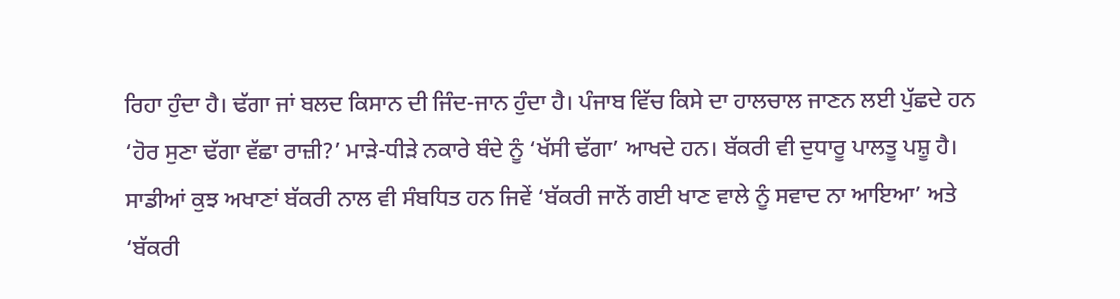ਰਿਹਾ ਹੁੰਦਾ ਹੈ। ਢੱਗਾ ਜਾਂ ਬਲਦ ਕਿਸਾਨ ਦੀ ਜਿੰਦ-ਜਾਨ ਹੁੰਦਾ ਹੈ। ਪੰਜਾਬ ਵਿੱਚ ਕਿਸੇ ਦਾ ਹਾਲਚਾਲ ਜਾਣਨ ਲਈ ਪੁੱਛਦੇ ਹਨ ‘ਹੋਰ ਸੁਣਾ ਢੱਗਾ ਵੱਛਾ ਰਾਜ਼ੀ?’ ਮਾੜੇ-ਧੀੜੇ ਨਕਾਰੇ ਬੰਦੇ ਨੂੰ ‘ਖੱਸੀ ਢੱਗਾ’ ਆਖਦੇ ਹਨ। ਬੱਕਰੀ ਵੀ ਦੁਧਾਰੂ ਪਾਲਤੂ ਪਸ਼ੂ ਹੈ। ਸਾਡੀਆਂ ਕੁਝ ਅਖਾਣਾਂ ਬੱਕਰੀ ਨਾਲ ਵੀ ਸੰਬਧਿਤ ਹਨ ਜਿਵੇਂ ‘ਬੱਕਰੀ ਜਾਨੋਂ ਗਈ ਖਾਣ ਵਾਲੇ ਨੂੰ ਸਵਾਦ ਨਾ ਆਇਆ’ ਅਤੇ ‘ਬੱਕਰੀ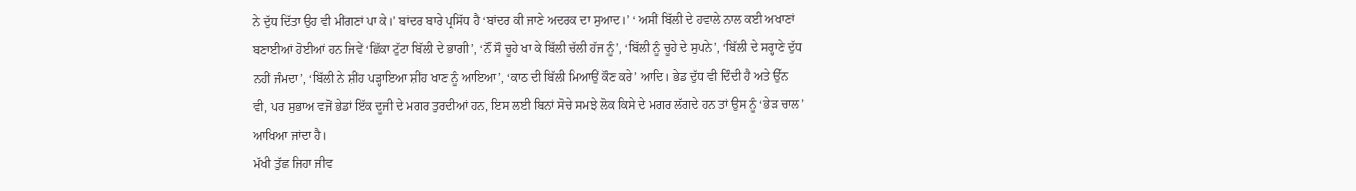ਨੇ ਦੁੱਧ ਦਿੱਤਾ ਉਹ ਵੀ ਮੀਂਗਣਾਂ ਪਾ ਕੇ।’ ਬਾਂਦਰ ਬਾਰੇ ਪ੍ਰਸਿੱਧ ਹੈ ‘ਬਾਂਦਰ ਕੀ ਜਾਣੇ ਅਦਰਕ ਦਾ ਸੁਆਦ।’ ‘ ਅਸੀਂ ਬਿੱਲੀ ਦੇ ਹਵਾਲੇ ਨਾਲ ਕਈ ਅਖਾਣਾਂ ਬਣਾਈਆਂ ਹੋਈਆਂ ਹਨ ਜਿਵੇਂ ‘ਛਿੱਕਾ ਟੁੱਟਾ ਬਿੱਲੀ ਦੇ ਭਾਗੀ’, ‘ਨੌਂ ਸੌ ਚੂਹੇ ਖਾ ਕੇ ਬਿੱਲੀ ਚੱਲੀ ਹੱਜ ਨੂੰ’, ‘ਬਿੱਲੀ ਨੂੰ ਚੂਹੇ ਦੇ ਸੁਪਨੇ’, ‘ਬਿੱਲੀ ਦੇ ਸਰ੍ਹਾਣੇ ਦੁੱਧ ਨਹੀਂ ਜੰਮਦਾ’, ‘ਬਿੱਲੀ ਨੇ ਸ਼ੀਂਹ ਪੜ੍ਹਾਇਆ ਸ਼ੀਂਹ ਖਾਣ ਨੂੰ ਆਇਆ’, ‘ਕਾਠ ਦੀ ਬਿੱਲੀ ਮਿਆਉਂ ਕੌਣ ਕਰੇ’ ਆਦਿ। ਭੇਡ ਦੁੱਧ ਵੀ ਦਿੰਦੀ ਹੈ ਅਤੇ ਉੱਨ ਵੀ, ਪਰ ਸੁਭਾਅ ਵਜੋਂ ਭੇਡਾਂ ਇੱਕ ਦੂਜੀ ਦੇ ਮਗਰ ਤੁਰਦੀਆਂ ਹਨ, ਇਸ ਲਈ ਬਿਨਾਂ ਸੋਚੇ ਸਮਝੇ ਲੋਕ ਕਿਸੇ ਦੇ ਮਗਰ ਲੱਗਦੇ ਹਨ ਤਾਂ ਉਸ ਨੂੰ ‘ਭੇੜ ਚਾਲ’ ਆਖਿਆ ਜਾਂਦਾ ਹੈ।
ਮੱਖੀ ਤੁੱਛ ਜਿਹਾ ਜੀਵ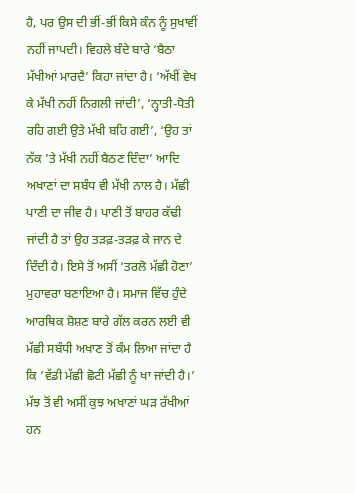ਹੈ, ਪਰ ਉਸ ਦੀ ਭੀਂ-ਭੀਂ ਕਿਸੇ ਕੰਨ ਨੂੰ ਸੁਖਾਵੀਂ ਨਹੀਂ ਜਾਪਦੀ। ਵਿਹਲੇ ਬੰਦੇ ਬਾਰੇ ‘ਬੈਠਾ ਮੱਖੀਆਂ ਮਾਰਦੈ’ ਕਿਹਾ ਜਾਂਦਾ ਹੈ। ‘ਅੱਖੀਂ ਵੇਖ ਕੇ ਮੱਖੀ ਨਹੀਂ ਨਿਗਲੀ ਜਾਂਦੀ’, ‘ਨ੍ਹਾਤੀ-ਧੋਤੀ ਰਹਿ ਗਈ ਉਤੇ ਮੱਖੀ ਬਹਿ ਗਈ’, ‘ਉਹ ਤਾਂ ਨੱਕ ’ਤੇ ਮੱਖੀ ਨਹੀਂ ਬੈਠਣ ਦਿੰਦਾ’ ਆਦਿ ਅਖਾਣਾਂ ਦਾ ਸਬੰਧ ਵੀ ਮੱਖੀ ਨਾਲ ਹੈ। ਮੱਛੀ ਪਾਣੀ ਦਾ ਜੀਵ ਹੈ। ਪਾਣੀ ਤੋਂ ਬਾਹਰ ਕੱਢੀ ਜਾਂਦੀ ਹੈ ਤਾਂ ਉਹ ਤੜਫ਼-ਤੜਫ਼ ਕੇ ਜਾਨ ਦੇ ਦਿੰਦੀ ਹੈ। ਇਸੇ ਤੋਂ ਅਸੀਂ ‘ਤਰਲੋ ਮੱਛੀ ਹੋਣਾ’ ਮੁਹਾਵਰਾ ਬਣਾਇਆ ਹੈ। ਸਮਾਜ ਵਿੱਚ ਹੁੰਦੇ ਆਰਥਿਕ ਸ਼ੋਸ਼ਣ ਬਾਰੇ ਗੱਲ ਕਰਨ ਲਈ ਵੀ ਮੱਛੀ ਸਬੰਧੀ ਅਖਾਣ ਤੋਂ ਕੰਮ ਲਿਆ ਜਾਂਦਾ ਹੈ ਕਿ ‘ਵੱਡੀ ਮੱਛੀ ਛੋਟੀ ਮੱਛੀ ਨੂੰ ਖਾ ਜਾਂਦੀ ਹੈ।’ ਮੱਝ ਤੋਂ ਵੀ ਅਸੀਂ ਕੁਝ ਅਖਾਣਾਂ ਘੜ ਰੱਖੀਆਂ ਹਨ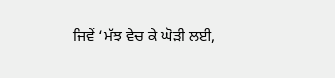ਜਿਵੇਂ ‘ਮੱਝ ਵੇਚ ਕੇ ਘੋੜੀ ਲਈ,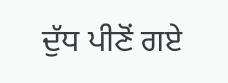ਦੁੱਧ ਪੀਣੋਂ ਗਏ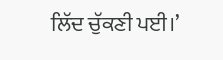ਲਿੱਦ ਚੁੱਕਣੀ ਪਈ।’